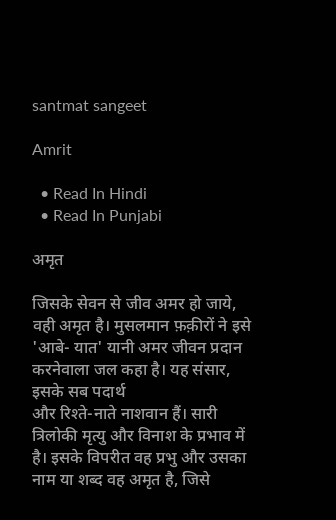santmat sangeet

Amrit

  • Read In Hindi
  • Read In Punjabi

अमृत

जिसके सेवन से जीव अमर हो जाये, वही अमृत है। मुसलमान फ़क़ीरों ने इसे 'आबे- यात' यानी अमर जीवन प्रदान करनेवाला जल कहा है। यह संसार, इसके सब पदार्थ
और रिश्ते-नाते नाशवान हैं। सारी त्रिलोकी मृत्यु और विनाश के प्रभाव में है। इसके विपरीत वह प्रभु और उसका नाम या शब्द वह अमृत है, जिसे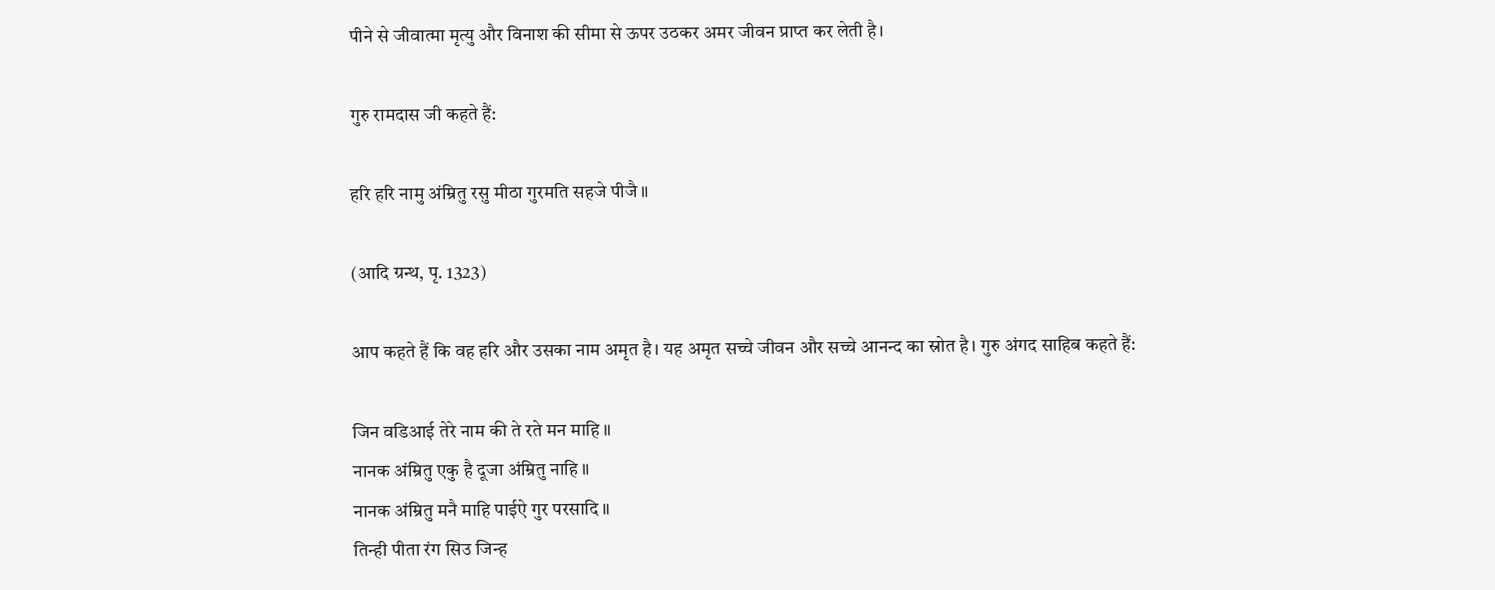पीने से जीवात्मा मृत्यु और विनाश की सीमा से ऊपर उठकर अमर जीवन प्राप्त कर लेती है।

गुरु रामदास जी कहते हैं:

हरि हरि नामु अंम्रितु रसु मीठा गुरमति सहजे पीजै ॥

(आदि ग्रन्थ, पृ. 1323)

आप कहते हैं कि वह हरि और उसका नाम अमृत है। यह अमृत सच्चे जीवन और सच्चे आनन्द का स्रोत है। गुरु अंगद साहिब कहते हैं:

जिन वडिआई तेरे नाम की ते रते मन माहि ॥
नानक अंम्रितु एकु है दूजा अंम्रितु नाहि ॥
नानक अंम्रितु मनै माहि पाईऐ गुर परसादि ॥
तिन्ही पीता रंग सिउ जिन्ह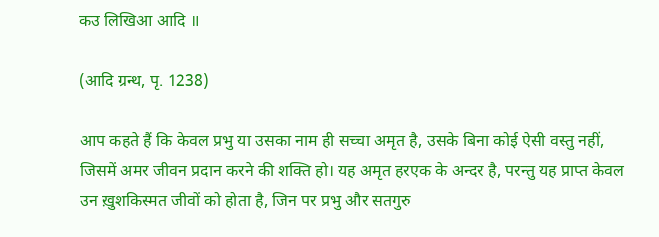कउ लिखिआ आदि ॥

(आदि ग्रन्थ, पृ. 1238)

आप कहते हैं कि केवल प्रभु या उसका नाम ही सच्चा अमृत है, उसके बिना कोई ऐसी वस्तु नहीं, जिसमें अमर जीवन प्रदान करने की शक्ति हो। यह अमृत हरएक के अन्दर है, परन्तु यह प्राप्त केवल उन ख़ुशकिस्मत जीवों को होता है, जिन पर प्रभु और सतगुरु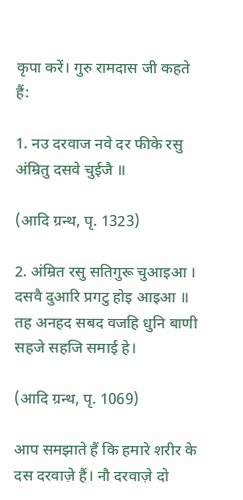कृपा करें। गुरु रामदास जी कहते हैं:

1. नउ दरवाज नवे दर फीके रसु अंम्रितु दसवे चुईजै ॥

(आदि ग्रन्थ, पृ. 1323)

2. अंम्रित रसु सतिगुरू चुआइआ । दसवै दुआरि प्रगटु होइ आइआ ॥
तह अनहद सबद वजहि धुनि बाणी सहजे सहजि समाई हे।

(आदि ग्रन्थ, पृ. 1069)

आप समझाते हैं कि हमारे शरीर के दस दरवाज़े हैं। नौ दरवाज़े दो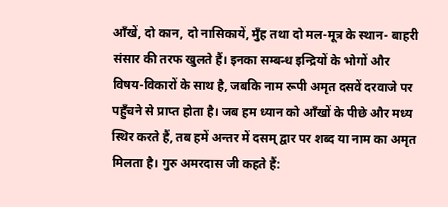आँखें, दो कान, दो नासिकायें, मुँह तथा दो मल-मूत्र के स्थान- बाहरी संसार की तरफ खुलते हैं। इनका सम्बन्ध इन्द्रियों के भोगों और विषय-विकारों के साथ है, जबकि नाम रूपी अमृत दसवें दरवाजे पर पहुँचने से प्राप्त होता है। जब हम ध्यान को आँखों के पीछे और मध्य स्थिर करते हैं, तब हमें अन्तर में दसम् द्वार पर शब्द या नाम का अमृत मिलता है। गुरु अमरदास जी कहते हैं: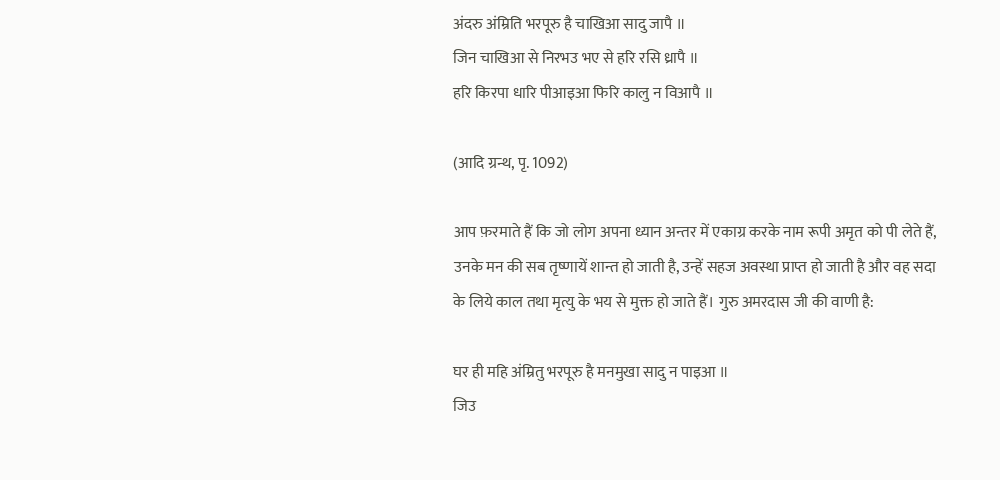अंदरु अंम्रिति भरपूरु है चाखिआ सादु जापै ॥
जिन चाखिआ से निरभउ भए से हरि रसि ध्रापै ॥
हरि किरपा धारि पीआइआ फिरि कालु न विआपै ॥

(आदि ग्रन्थ, पृ. 1092)

आप फ़रमाते हैं कि जो लोग अपना ध्यान अन्तर में एकाग्र करके नाम रूपी अमृत को पी लेते हैं, उनके मन की सब तृष्णायें शान्त हो जाती है, उन्हें सहज अवस्था प्राप्त हो जाती है और वह सदा के लिये काल तथा मृत्यु के भय से मुक्त हो जाते हैं। गुरु अमरदास जी की वाणी है:

घर ही महि अंम्रितु भरपूरु है मनमुखा सादु न पाइआ ॥
जिउ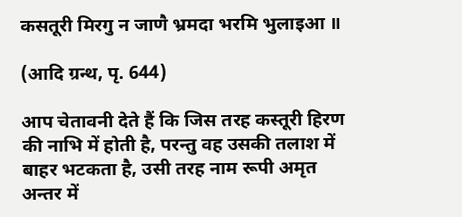कसतूरी मिरगु न जाणै भ्रमदा भरमि भुलाइआ ॥

(आदि ग्रन्थ, पृ. 644)

आप चेतावनी देते हैं कि जिस तरह कस्तूरी हिरण की नाभि में होती है, परन्तु वह उसकी तलाश में बाहर भटकता है, उसी तरह नाम रूपी अमृत अन्तर में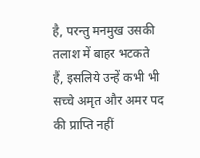है, परन्तु मनमुख उसकी तलाश में बाहर भटकते हैं, इसलिये उन्हें कभी भी सच्चे अमृत और अमर पद की प्राप्ति नहीं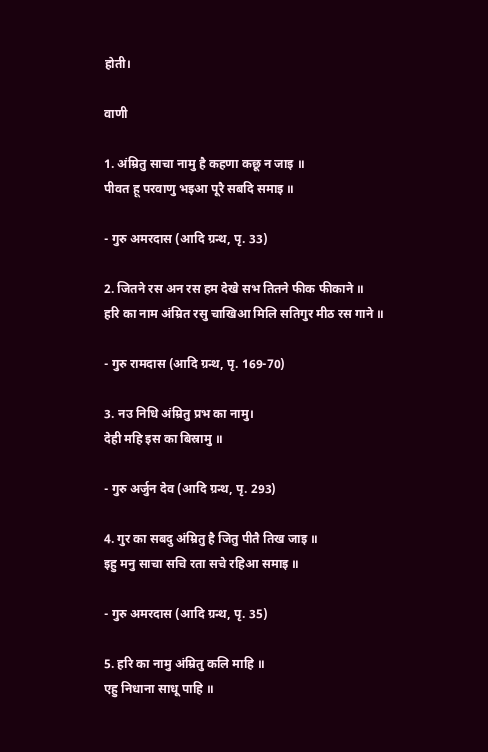होती।

वाणी

1. अंम्रितु साचा नामु है कहणा कछू न जाइ ॥
पीवत हू परवाणु भइआ पूरै सबदि समाइ ॥

- गुरु अमरदास (आदि ग्रन्थ, पृ. 33)

2. जितने रस अन रस हम देखे सभ तितने फीक फीकाने ॥
हरि का नाम अंम्रित रसु चाखिआ मिलि सतिगुर मीठ रस गाने ॥

- गुरु रामदास (आदि ग्रन्थ, पृ. 169-70)

3. नउ निधि अंम्रितु प्रभ का नामु।
देही महि इस का बिस्रामु ॥

- गुरु अर्जुन देव (आदि ग्रन्थ, पृ. 293)

4. गुर का सबदु अंम्रितु है जितु पीतै तिख जाइ ॥
इहु मनु साचा सचि रता सचे रहिआ समाइ ॥

- गुरु अमरदास (आदि ग्रन्थ, पृ. 35)

5. हरि का नामु अंम्रितु कलि माहि ॥
एहु निधाना साधू पाहि ॥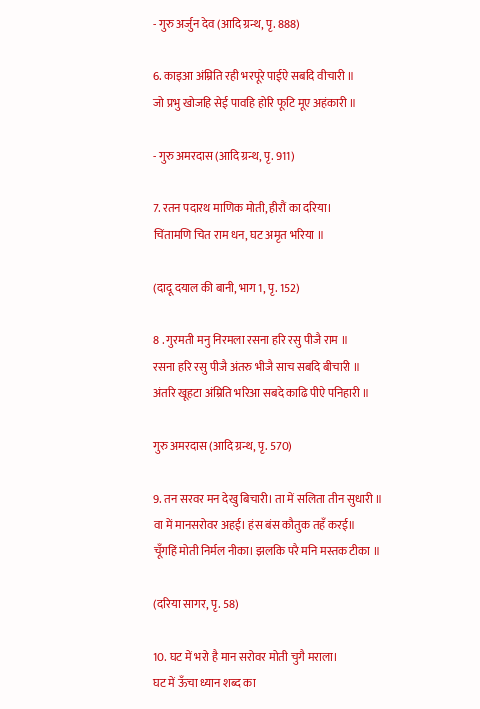- गुरु अर्जुन देव (आदि ग्रन्थ, पृ. 888)

6. काइआ अंम्रिति रही भरपूरे पाईऐ सबदि वीचारी ॥
जो प्रभु खोजहि सेई पावहि होरि फूटि मूए अहंकारी ॥

- गुरु अमरदास (आदि ग्रन्थ, पृ. 911)

7. रतन पदारथ माणिक मोती, हीरौं का दरिया।
चिंतामणि चित राम धन, घट अमृत भरिया ॥

(दादू दयाल की बानी, भाग 1, पृ. 152)

8 . गुरमती मनु निरमला रसना हरि रसु पीजै राम ॥
रसना हरि रसु पीजै अंतरु भीजै साच सबदि बीचारी ॥
अंतरि खूहटा अंम्रिति भरिआ सबदे काढि पीऐ पनिहारी ॥

गुरु अमरदास (आदि ग्रन्थ, पृ. 570)

9. तन सरवर मन देखु बिचारी। ता में सलिता तीन सुधारी ॥
वा में मानसरोवर अहई। हंस बंस कौतुक तहँ करई॥
चूँगहिं मोती निर्मल नीका। झलकि परै मनि मस्तक टीका ॥

(दरिया सागर, पृ. 58)

10. घट में भरो है मान सरोवर मोती चुगै मराला।
घट में ऊँचा ध्यान शब्द का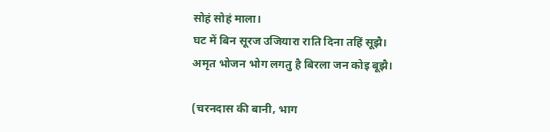सोहं सोहं माला।
घट में बिन सूरज उजियारा राति दिना तहिं सूझै।
अमृत भोजन भोग लगतु है बिरला जन कोइ बूझै।

(चरनदास की बानी, भाग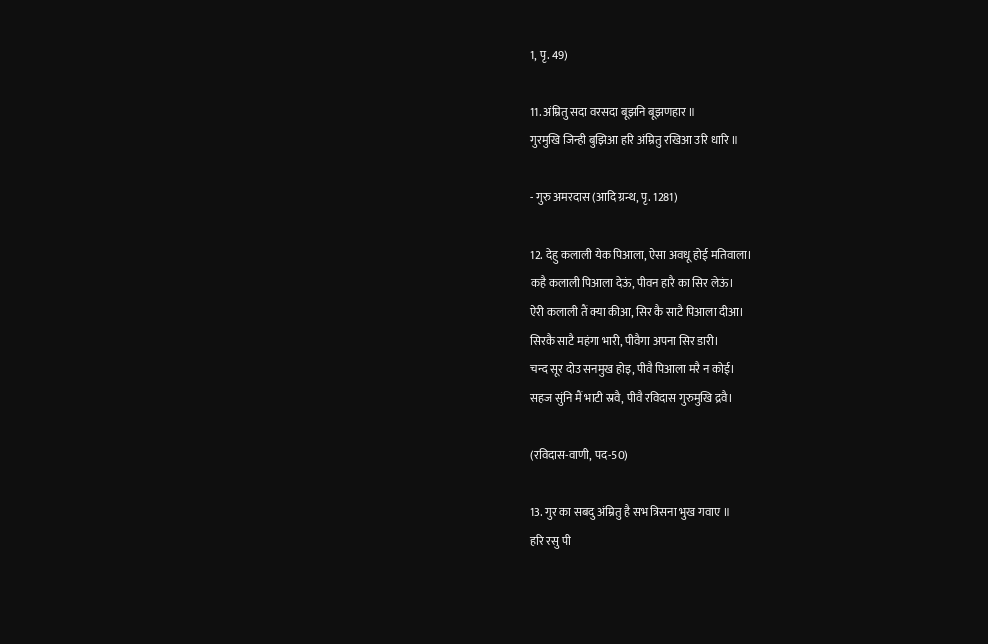1, पृ. 49)

11. अंम्रितु सदा वरसदा बूझनि बूझणहार ॥
गुरमुखि जिन्ही बुझिआ हरि अंम्रितु रखिआ उरि धारि ॥

- गुरु अमरदास (आदि ग्रन्थ, पृ. 1281)

12. देहु कलाली येक पिआला, ऐसा अवधू होई मतिवाला।
कहै कलाली पिआला देऊं, पीवन हारै का सिर लेऊं।
ऐरी कलाली तैं क्या कीआ, सिर कै साटै पिआला दीआ।
सिरकै साटै महंगा भारी, पीवैगा अपना सिर डारी।
चन्द सूर दोउ सनमुख होइ, पीवै पिआला मरै न कोई।
सहज सुंनि मैं भाटी स्रवै, पीवै रविदास गुरुमुखि द्रवै।

(रविदास-वाणी, पद-50)

13. गुर का सबदु अंम्रितु है सभ त्रिसना भुख गवाए ॥
हरि रसु पी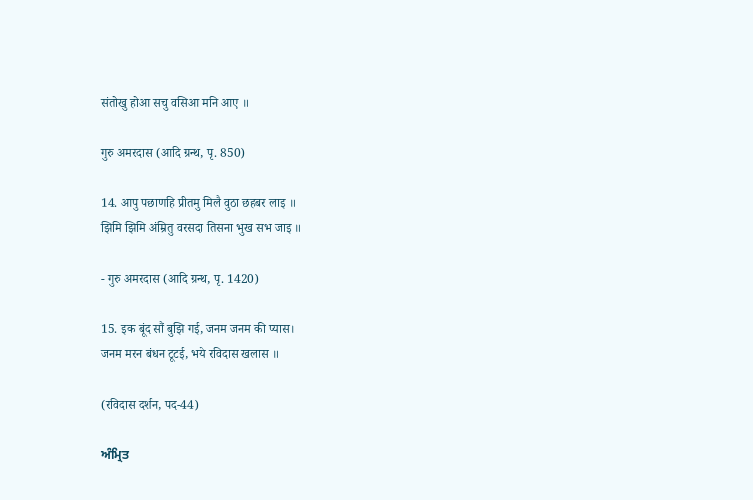संतोखु होआ सचु वसिआ मनि आए ॥

गुरु अमरदास (आदि ग्रन्थ, पृ. 850)

14. आपु पछाणहि प्रीतमु मिलै वुठा छहबर लाइ ॥
झिमि झिमि अंम्रितु वरसदा तिसना भुख सभ जाइ ॥

- गुरु अमरदास (आदि ग्रन्थ, पृ. 1420)

15. इक बूंद सौं बुझि गई, जनम जनम की प्यास।
जनम मरन बंधन टूटई, भये रविदास खलास ॥

(रविदास दर्शन, पद-44)

ਅੰਮ੍ਰਿਤ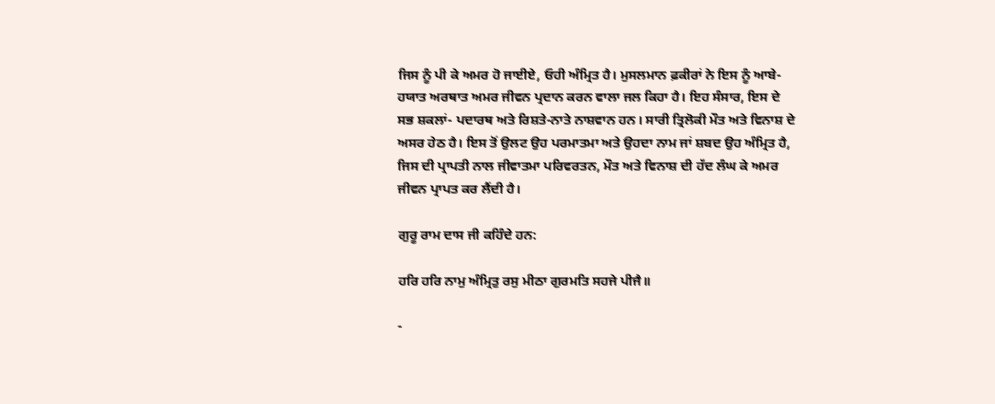ਜਿਸ ਨੂੰ ਪੀ ਕੇ ਅਮਰ ਹੋ ਜਾਈਏ, ਓਹੀ ਅੰਮ੍ਰਿਤ ਹੈ। ਮੁਸਲਮਾਨ ਫ਼ਕੀਰਾਂ ਨੇ ਇਸ ਨੂੰ ਆਬੇ-ਹਯਾਤ ਅਰਥਾਤ ਅਮਰ ਜੀਵਨ ਪ੍ਰਦਾਨ ਕਰਨ ਵਾਲਾ ਜਲ ਕਿਹਾ ਹੈ। ਇਹ ਸੰਸਾਰ, ਇਸ ਦੇ ਸਭ ਸ਼ਕਲਾਂ- ਪਦਾਰਥ ਅਤੇ ਰਿਸ਼ਤੇ-ਨਾਤੇ ਨਾਸ਼ਵਾਨ ਹਨ। ਸਾਰੀ ਤ੍ਰਿਲੋਕੀ ਮੌਤ ਅਤੇ ਵਿਨਾਸ਼ ਦੇ ਅਸਰ ਹੇਠ ਹੈ। ਇਸ ਤੋਂ ਉਲਟ ਉਹ ਪਰਮਾਤਮਾ ਅਤੇ ਉਹਦਾ ਨਾਮ ਜਾਂ ਸ਼ਬਦ ਉਹ ਅੰਮ੍ਰਿਤ ਹੈ, ਜਿਸ ਦੀ ਪ੍ਰਾਪਤੀ ਨਾਲ ਜੀਵਾਤਮਾ ਪਰਿਵਰਤਨ, ਮੌਤ ਅਤੇ ਵਿਨਾਸ਼ ਦੀ ਹੱਦ ਲੰਘ ਕੇ ਅਮਰ ਜੀਵਨ ਪ੍ਰਾਪਤ ਕਰ ਲੈਂਦੀ ਹੈ।

ਗੁਰੂ ਰਾਮ ਦਾਸ ਜੀ ਕਹਿੰਦੇ ਹਨ:

ਹਰਿ ਹਰਿ ਨਾਮੁ ਅੰਮ੍ਰਿਤੁ ਰਸੁ ਮੀਠਾ ਗੁਰਮਤਿ ਸਹਜੇ ਪੀਜੈ॥

-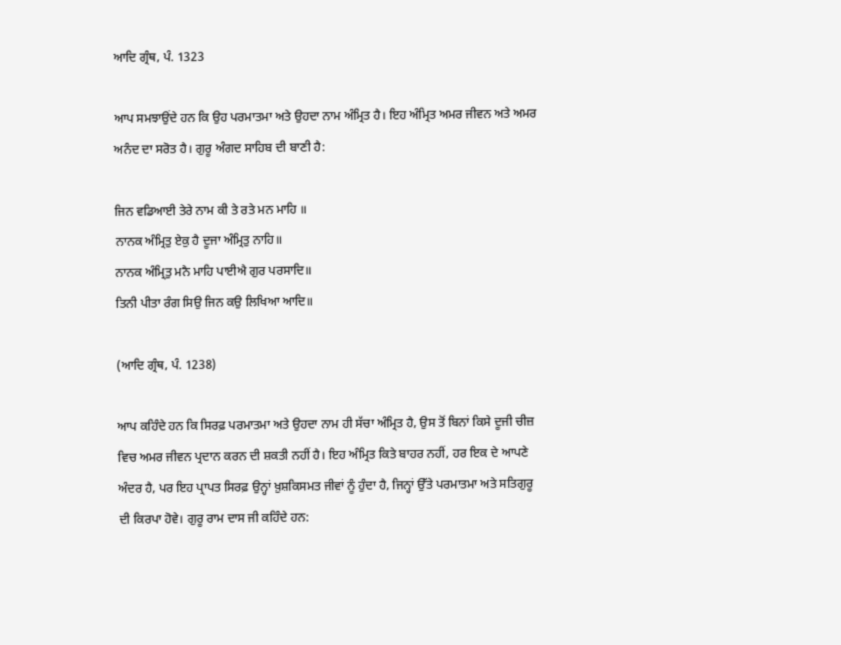ਆਦਿ ਗ੍ਰੰਥ, ਪੰ. 1323

ਆਪ ਸਮਝਾਉਂਦੇ ਹਨ ਕਿ ਉਹ ਪਰਮਾਤਮਾ ਅਤੇ ਉਹਦਾ ਨਾਮ ਅੰਮ੍ਰਿਤ ਹੈ। ਇਹ ਅੰਮ੍ਰਿਤ ਅਮਰ ਜੀਵਨ ਅਤੇ ਅਮਰ ਅਨੰਦ ਦਾ ਸਰੋਤ ਹੈ। ਗੁਰੂ ਅੰਗਦ ਸਾਹਿਬ ਦੀ ਬਾਣੀ ਹੈ:

ਜਿਨ ਵਡਿਆਈ ਤੇਰੇ ਨਾਮ ਕੀ ਤੇ ਰਤੇ ਮਨ ਮਾਹਿ ॥
ਨਾਨਕ ਅੰਮ੍ਰਿਤੁ ਏਕੁ ਹੈ ਦੂਜਾ ਅੰਮ੍ਰਿਤੁ ਨਾਹਿ॥
ਨਾਨਕ ਅੰਮ੍ਰਿਤੁ ਮਨੈ ਮਾਹਿ ਪਾਈਐ ਗੁਰ ਪਰਸਾਦਿ॥
ਤਿਨੀ ਪੀਤਾ ਰੰਗ ਸਿਉ ਜਿਨ ਕਉ ਲਿਖਿਆ ਆਦਿ॥

(ਆਦਿ ਗ੍ਰੰਥ, ਪੰ. 1238)

ਆਪ ਕਹਿੰਦੇ ਹਨ ਕਿ ਸਿਰਫ਼ ਪਰਮਾਤਮਾ ਅਤੇ ਉਹਦਾ ਨਾਮ ਹੀ ਸੱਚਾ ਅੰਮ੍ਰਿਤ ਹੈ, ਉਸ ਤੋਂ ਬਿਨਾਂ ਕਿਸੇ ਦੂਜੀ ਚੀਜ਼ ਵਿਚ ਅਮਰ ਜੀਵਨ ਪ੍ਰਦਾਨ ਕਰਨ ਦੀ ਸ਼ਕਤੀ ਨਹੀਂ ਹੈ। ਇਹ ਅੰਮ੍ਰਿਤ ਕਿਤੇ ਬਾਹਰ ਨਹੀਂ, ਹਰ ਇਕ ਦੇ ਆਪਣੇ ਅੰਦਰ ਹੈ, ਪਰ ਇਹ ਪ੍ਰਾਪਤ ਸਿਰਫ਼ ਉਨ੍ਹਾਂ ਖ਼ੁਸ਼ਕਿਸਮਤ ਜੀਵਾਂ ਨੂੰ ਹੁੰਦਾ ਹੈ, ਜਿਨ੍ਹਾਂ ਉੱਤੇ ਪਰਮਾਤਮਾ ਅਤੇ ਸਤਿਗੁਰੂ ਦੀ ਕਿਰਪਾ ਹੋਵੇ। ਗੁਰੂ ਰਾਮ ਦਾਸ ਜੀ ਕਹਿੰਦੇ ਹਨ: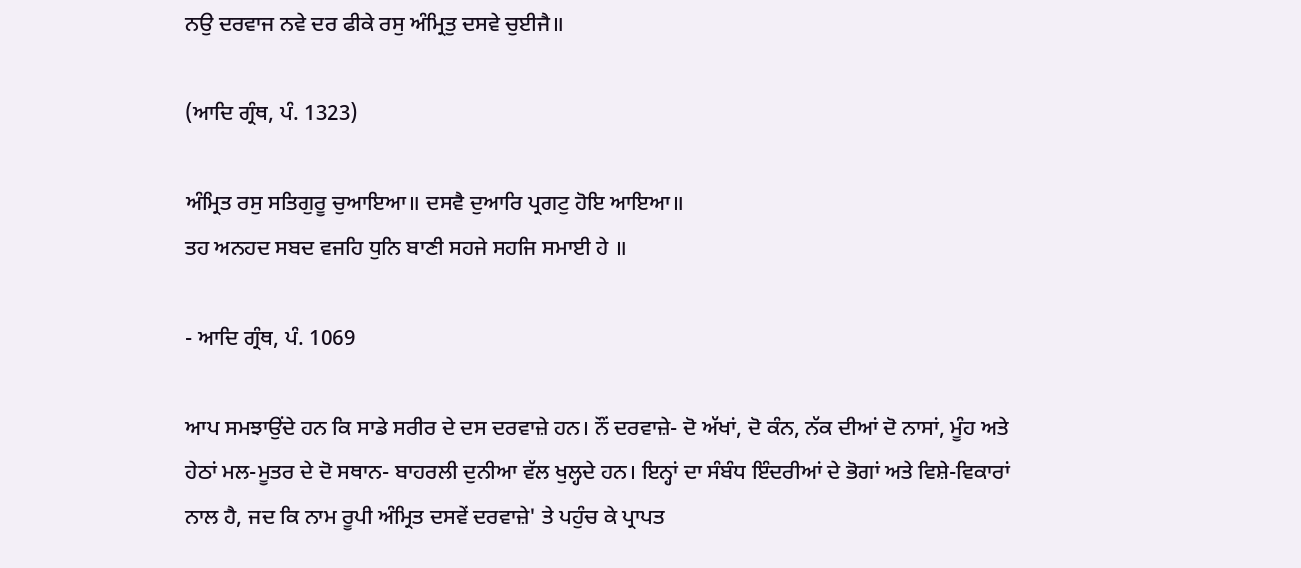ਨਉ ਦਰਵਾਜ ਨਵੇ ਦਰ ਫੀਕੇ ਰਸੁ ਅੰਮ੍ਰਿਤੁ ਦਸਵੇ ਚੁਈਜੈ॥

(ਆਦਿ ਗ੍ਰੰਥ, ਪੰ. 1323)

ਅੰਮ੍ਰਿਤ ਰਸੁ ਸਤਿਗੁਰੂ ਚੁਆਇਆ॥ ਦਸਵੈ ਦੁਆਰਿ ਪ੍ਰਗਟੁ ਹੋਇ ਆਇਆ॥
ਤਹ ਅਨਹਦ ਸਬਦ ਵਜਹਿ ਧੁਨਿ ਬਾਣੀ ਸਹਜੇ ਸਹਜਿ ਸਮਾਈ ਹੇ ॥

- ਆਦਿ ਗ੍ਰੰਥ, ਪੰ. 1069

ਆਪ ਸਮਝਾਉਂਦੇ ਹਨ ਕਿ ਸਾਡੇ ਸਰੀਰ ਦੇ ਦਸ ਦਰਵਾਜ਼ੇ ਹਨ। ਨੌਂ ਦਰਵਾਜ਼ੇ- ਦੋ ਅੱਖਾਂ, ਦੋ ਕੰਨ, ਨੱਕ ਦੀਆਂ ਦੋ ਨਾਸਾਂ, ਮੂੰਹ ਅਤੇ ਹੇਠਾਂ ਮਲ-ਮੂਤਰ ਦੇ ਦੋ ਸਥਾਨ- ਬਾਹਰਲੀ ਦੁਨੀਆ ਵੱਲ ਖੁਲ੍ਹਦੇ ਹਨ। ਇਨ੍ਹਾਂ ਦਾ ਸੰਬੰਧ ਇੰਦਰੀਆਂ ਦੇ ਭੋਗਾਂ ਅਤੇ ਵਿਸ਼ੇ-ਵਿਕਾਰਾਂ ਨਾਲ ਹੈ, ਜਦ ਕਿ ਨਾਮ ਰੂਪੀ ਅੰਮ੍ਰਿਤ ਦਸਵੇਂ ਦਰਵਾਜ਼ੇ' ਤੇ ਪਹੁੰਚ ਕੇ ਪ੍ਰਾਪਤ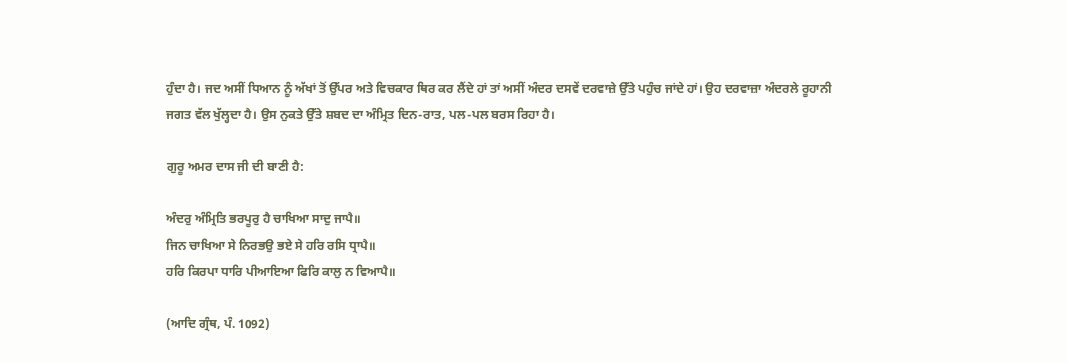ਹੁੰਦਾ ਹੈ। ਜਦ ਅਸੀਂ ਧਿਆਨ ਨੂੰ ਅੱਖਾਂ ਤੋਂ ਉੱਪਰ ਅਤੇ ਵਿਚਕਾਰ ਥਿਰ ਕਰ ਲੈਂਦੇ ਹਾਂ ਤਾਂ ਅਸੀਂ ਅੰਦਰ ਦਸਵੇਂ ਦਰਵਾਜ਼ੇ ਉੱਤੇ ਪਹੁੰਚ ਜਾਂਦੇ ਹਾਂ। ਉਹ ਦਰਵਾਜ਼ਾ ਅੰਦਰਲੇ ਰੂਹਾਨੀ ਜਗਤ ਵੱਲ ਖੁੱਲ੍ਹਦਾ ਹੈ। ਉਸ ਨੁਕਤੇ ਉੱਤੇ ਸ਼ਬਦ ਦਾ ਅੰਮ੍ਰਿਤ ਦਿਨ-ਰਾਤ, ਪਲ-ਪਲ ਬਰਸ ਰਿਹਾ ਹੈ।

ਗੁਰੂ ਅਮਰ ਦਾਸ ਜੀ ਦੀ ਬਾਣੀ ਹੈ:

ਅੰਦਰੁ ਅੰਮ੍ਰਿਤਿ ਭਰਪੂਰੁ ਹੈ ਚਾਖਿਆ ਸਾਦੁ ਜਾਪੈ॥
ਜਿਨ ਚਾਖਿਆ ਸੇ ਨਿਰਭਉ ਭਏ ਸੇ ਹਰਿ ਰਸਿ ਧ੍ਰਾਪੈ॥
ਹਰਿ ਕਿਰਪਾ ਧਾਰਿ ਪੀਆਇਆ ਫਿਰਿ ਕਾਲੁ ਨ ਵਿਆਪੈ॥

(ਆਦਿ ਗ੍ਰੰਥ, ਪੰ. 1092)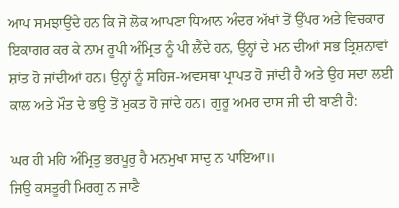ਆਪ ਸਮਝਾਉਂਦੇ ਹਨ ਕਿ ਜੋ ਲੋਕ ਆਪਣਾ ਧਿਆਨ ਅੰਦਰ ਅੱਖਾਂ ਤੋਂ ਉੱਪਰ ਅਤੇ ਵਿਚਕਾਰ ਇਕਾਗਰ ਕਰ ਕੇ ਨਾਮ ਰੂਪੀ ਅੰਮ੍ਰਿਤ ਨੂੰ ਪੀ ਲੈਂਦੇ ਹਨ, ਉਨ੍ਹਾਂ ਦੇ ਮਨ ਦੀਆਂ ਸਭ ਤ੍ਰਿਸ਼ਨਾਵਾਂ ਸ਼ਾਂਤ ਹੋ ਜਾਂਦੀਆਂ ਹਨ। ਉਨ੍ਹਾਂ ਨੂੰ ਸਹਿਜ-ਅਵਸਥਾ ਪ੍ਰਾਪਤ ਹੋ ਜਾਂਦੀ ਹੈ ਅਤੇ ਉਹ ਸਦਾ ਲਈ ਕਾਲ ਅਤੇ ਮੌਤ ਦੇ ਭਉ ਤੋਂ ਮੁਕਤ ਹੋ ਜਾਂਦੇ ਹਨ। ਗੁਰੂ ਅਮਰ ਦਾਸ ਜੀ ਦੀ ਬਾਣੀ ਹੈ:

ਘਰ ਹੀ ਮਹਿ ਅੰਮ੍ਰਿਤੁ ਭਰਪੂਰੁ ਹੈ ਮਨਮੁਖਾ ਸਾਦੁ ਨ ਪਾਇਆ॥
ਜਿਉ ਕਸਤੂਰੀ ਮਿਰਗੁ ਨ ਜਾਣੈ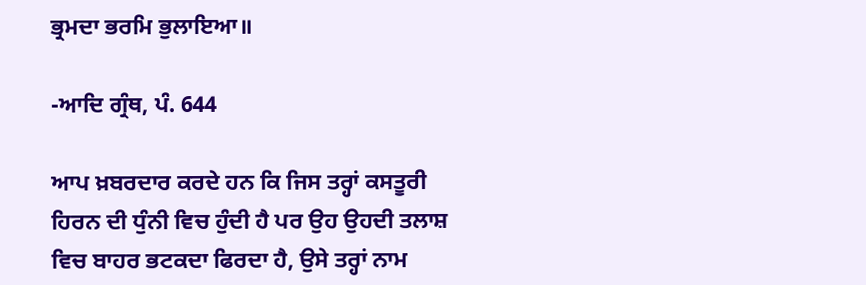ਭ੍ਰਮਦਾ ਭਰਮਿ ਭੁਲਾਇਆ॥

-ਆਦਿ ਗ੍ਰੰਥ, ਪੰ. 644

ਆਪ ਖ਼ਬਰਦਾਰ ਕਰਦੇ ਹਨ ਕਿ ਜਿਸ ਤਰ੍ਹਾਂ ਕਸਤੂਰੀ ਹਿਰਨ ਦੀ ਧੁੰਨੀ ਵਿਚ ਹੁੰਦੀ ਹੈ ਪਰ ਉਹ ਉਹਦੀ ਤਲਾਸ਼ ਵਿਚ ਬਾਹਰ ਭਟਕਦਾ ਫਿਰਦਾ ਹੈ, ਉਸੇ ਤਰ੍ਹਾਂ ਨਾਮ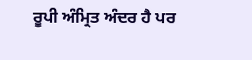ਰੂਪੀ ਅੰਮ੍ਰਿਤ ਅੰਦਰ ਹੈ ਪਰ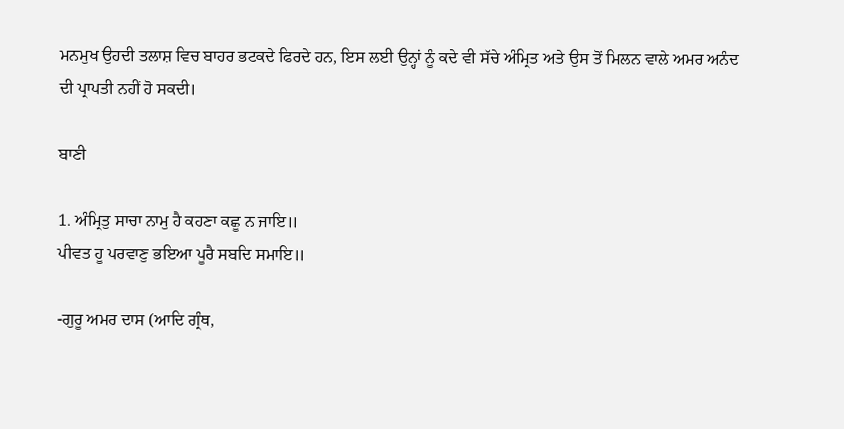ਮਨਮੁਖ ਉਹਦੀ ਤਲਾਸ਼ ਵਿਚ ਬਾਹਰ ਭਟਕਦੇ ਫਿਰਦੇ ਹਨ, ਇਸ ਲਈ ਉਨ੍ਹਾਂ ਨੂੰ ਕਦੇ ਵੀ ਸੱਚੇ ਅੰਮ੍ਰਿਤ ਅਤੇ ਉਸ ਤੋਂ ਮਿਲਨ ਵਾਲੇ ਅਮਰ ਅਨੰਦ ਦੀ ਪ੍ਰਾਪਤੀ ਨਹੀਂ ਹੋ ਸਕਦੀ।

ਬਾਣੀ

1. ਅੰਮ੍ਰਿਤੁ ਸਾਚਾ ਨਾਮੁ ਹੈ ਕਹਣਾ ਕਛੂ ਨ ਜਾਇ॥
ਪੀਵਤ ਹੂ ਪਰਵਾਣੁ ਭਇਆ ਪੂਰੈ ਸਬਦਿ ਸਮਾਇ॥

-ਗੁਰੂ ਅਮਰ ਦਾਸ (ਆਦਿ ਗ੍ਰੰਥ,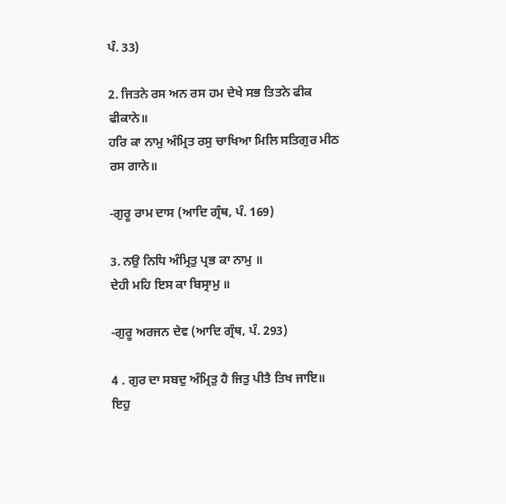ਪੰ. 33)

2. ਜਿਤਨੇ ਰਸ ਅਨ ਰਸ ਹਮ ਦੇਖੇ ਸਭ ਤਿਤਨੇ ਫੀਕ ਫੀਕਾਨੇ॥
ਹਰਿ ਕਾ ਨਾਮੁ ਅੰਮ੍ਰਿਤ ਰਸੁ ਚਾਖਿਆ ਮਿਲਿ ਸਤਿਗੁਰ ਮੀਠ ਰਸ ਗਾਨੇ॥

-ਗੁਰੂ ਰਾਮ ਦਾਸ (ਆਦਿ ਗ੍ਰੰਥ, ਪੰ. 169)

3. ਨਉ ਨਿਧਿ ਅੰਮ੍ਰਿਤੁ ਪ੍ਰਭ ਕਾ ਨਾਮੁ ॥
ਦੇਹੀ ਮਹਿ ਇਸ ਕਾ ਬਿਸ੍ਰਾਮੁ ॥

-ਗੁਰੂ ਅਰਜਨ ਦੇਵ (ਆਦਿ ਗ੍ਰੰਥ, ਪੰ. 293)

4 . ਗੁਰ ਦਾ ਸਬਦੁ ਅੰਮ੍ਰਿਤੁ ਹੈ ਜਿਤੁ ਪੀਤੈ ਤਿਖ ਜਾਇ॥
ਇਹੁ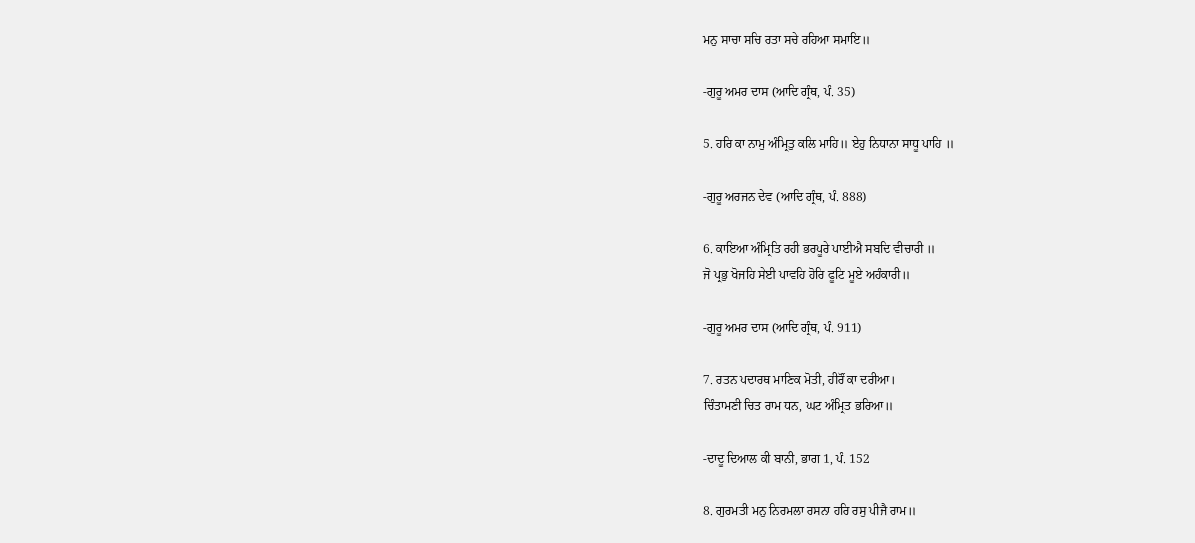ਮਨੁ ਸਾਚਾ ਸਚਿ ਰਤਾ ਸਚੇ ਰਹਿਆ ਸਮਾਇ॥

-ਗੁਰੂ ਅਮਰ ਦਾਸ (ਆਦਿ ਗ੍ਰੰਥ, ਪੰ. 35)

5. ਹਰਿ ਕਾ ਨਾਮੁ ਅੰਮ੍ਰਿਤੁ ਕਲਿ ਮਾਹਿ॥ ਏਹੁ ਨਿਧਾਨਾ ਸਾਧੂ ਪਾਹਿ ॥

-ਗੁਰੂ ਅਰਜਨ ਦੇਵ (ਆਦਿ ਗ੍ਰੰਥ, ਪੰ. 888)

6. ਕਾਇਆ ਅੰਮ੍ਰਿਤਿ ਰਹੀ ਭਰਪੂਰੇ ਪਾਈਐ ਸਬਦਿ ਵੀਚਾਰੀ ॥
ਜੋ ਪ੍ਰਭੁ ਖੋਜਹਿ ਸੇਈ ਪਾਵਹਿ ਹੋਰਿ ਫੂਟਿ ਮੂਏ ਅਹੰਕਾਰੀ॥

-ਗੁਰੂ ਅਮਰ ਦਾਸ (ਆਦਿ ਗ੍ਰੰਥ, ਪੰ. 911)

7. ਰਤਨ ਪਦਾਰਥ ਮਾਣਿਕ ਮੋਤੀ, ਹੀਰੌਂ ਕਾ ਦਰੀਆ।
ਚਿੰਤਾਮਣੀ ਚਿਤ ਰਾਮ ਧਨ, ਘਟ ਅੰਮ੍ਰਿਤ ਭਰਿਆ॥

-ਦਾਦੂ ਦਿਆਲ ਕੀ ਬਾਨੀ, ਭਾਗ 1, ਪੰ. 152

8. ਗੁਰਮਤੀ ਮਨੁ ਨਿਰਮਲਾ ਰਸਨਾ ਹਰਿ ਰਸੁ ਪੀਜੈ ਰਾਮ॥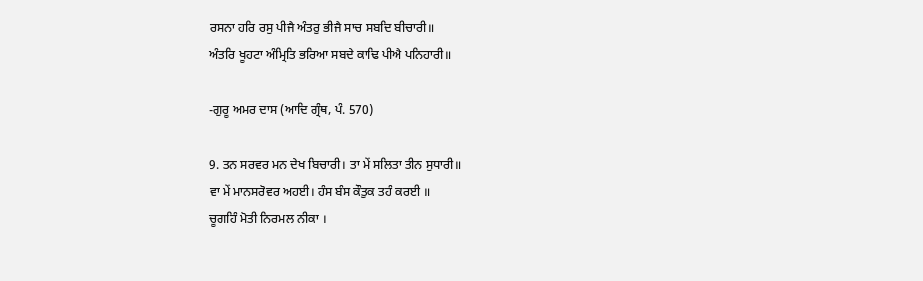ਰਸਨਾ ਹਰਿ ਰਸੁ ਪੀਜੈ ਅੰਤਰੁ ਭੀਜੈ ਸਾਚ ਸਬਦਿ ਬੀਚਾਰੀ॥
ਅੰਤਰਿ ਖੂਹਟਾ ਅੰਮ੍ਰਿਤਿ ਭਰਿਆ ਸਬਦੇ ਕਾਢਿ ਪੀਐ ਪਨਿਹਾਰੀ॥

-ਗੁਰੂ ਅਮਰ ਦਾਸ (ਆਦਿ ਗ੍ਰੰਥ, ਪੰ. 570)

9. ਤਨ ਸਰਵਰ ਮਨ ਦੇਖ ਬਿਚਾਰੀ। ਤਾ ਮੇਂ ਸਲਿਤਾ ਤੀਨ ਸੁਧਾਰੀ॥
ਵਾ ਮੇਂ ਮਾਨਸਰੋਵਰ ਅਹਈ। ਹੰਸ ਬੰਸ ਕੌਤੁਕ ਤਹੰ ਕਰਈ ॥
ਚੂਗਹਿੰ ਮੋਤੀ ਨਿਰਮਲ ਨੀਕਾ ।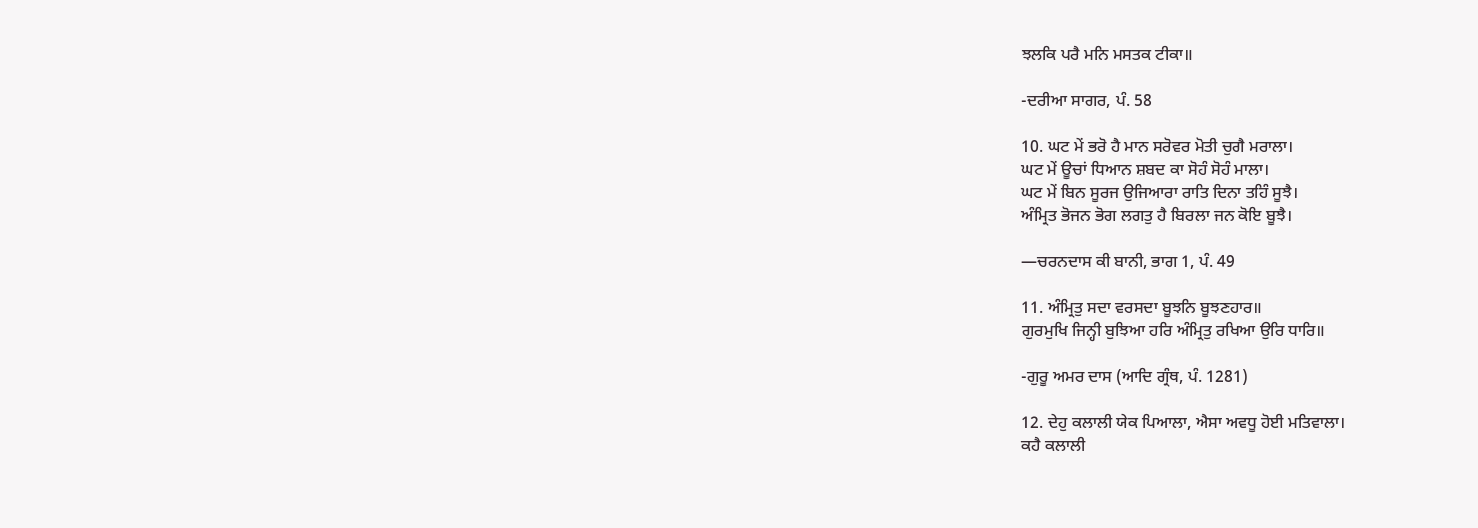ਝਲਕਿ ਪਰੈ ਮਨਿ ਮਸਤਕ ਟੀਕਾ॥

-ਦਰੀਆ ਸਾਗਰ, ਪੰ. 58

10. ਘਟ ਮੇਂ ਭਰੋ ਹੈ ਮਾਨ ਸਰੋਵਰ ਮੋਤੀ ਚੁਗੈ ਮਰਾਲਾ।
ਘਟ ਮੇਂ ਊਚਾਂ ਧਿਆਨ ਸ਼ਬਦ ਕਾ ਸੋਹੰ ਸੋਹੰ ਮਾਲਾ।
ਘਟ ਮੇਂ ਬਿਨ ਸੂਰਜ ਉਜਿਆਰਾ ਰਾਤਿ ਦਿਨਾ ਤਹਿੰ ਸੂਝੈ।
ਅੰਮ੍ਰਿਤ ਭੋਜਨ ਭੋਗ ਲਗਤੁ ਹੈ ਬਿਰਲਾ ਜਨ ਕੋਇ ਬੂਝੈ।

—ਚਰਨਦਾਸ ਕੀ ਬਾਨੀ, ਭਾਗ 1, ਪੰ. 49

11. ਅੰਮ੍ਰਿਤੁ ਸਦਾ ਵਰਸਦਾ ਬੂਝਨਿ ਬੂਝਣਹਾਰ॥
ਗੁਰਮੁਖਿ ਜਿਨ੍ਹੀ ਬੁਝਿਆ ਹਰਿ ਅੰਮ੍ਰਿਤੁ ਰਖਿਆ ਉਰਿ ਧਾਰਿ॥

-ਗੁਰੂ ਅਮਰ ਦਾਸ (ਆਦਿ ਗ੍ਰੰਥ, ਪੰ. 1281)

12. ਦੇਹੁ ਕਲਾਲੀ ਯੇਕ ਪਿਆਲਾ, ਐਸਾ ਅਵਧੂ ਹੋਈ ਮਤਿਵਾਲਾ।
ਕਹੈ ਕਲਾਲੀ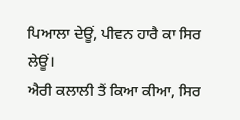ਪਿਆਲਾ ਦੇਊਂ, ਪੀਵਨ ਹਾਰੈ ਕਾ ਸਿਰ ਲੇਊਂ।
ਐਰੀ ਕਲਾਲੀ ਤੈਂ ਕਿਆ ਕੀਆ, ਸਿਰ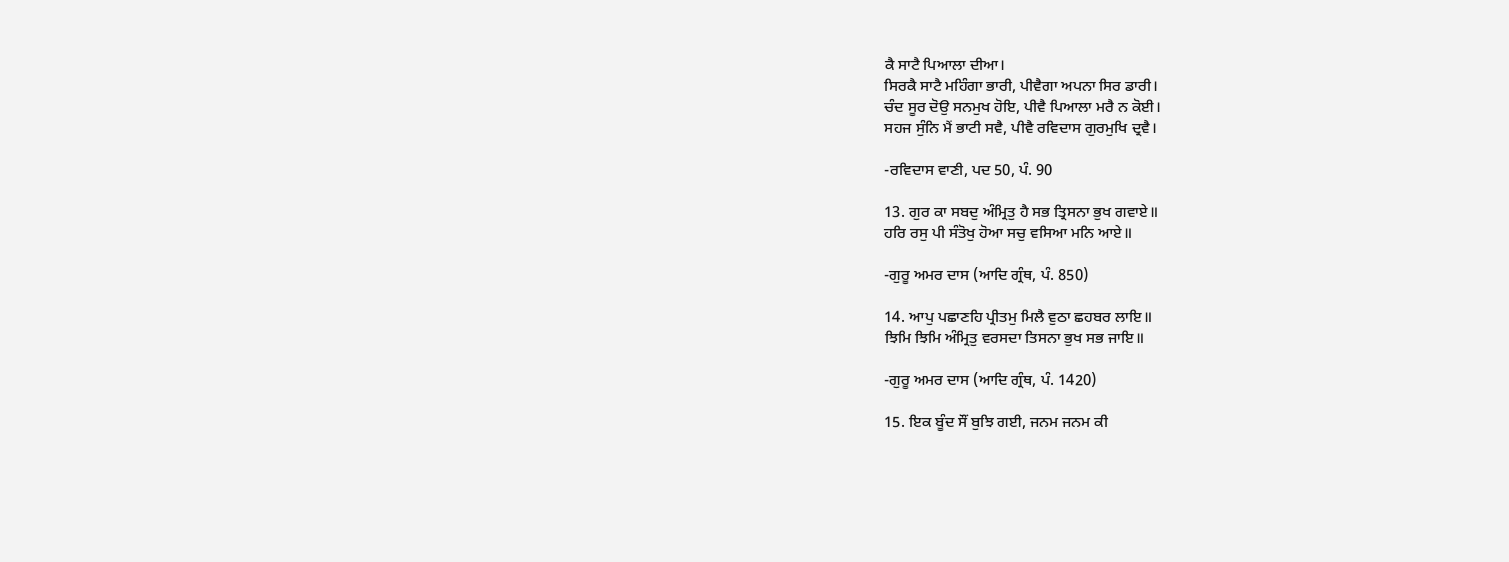ਕੈ ਸਾਟੈ ਪਿਆਲਾ ਦੀਆ।
ਸਿਰਕੈ ਸਾਟੈ ਮਹਿੰਗਾ ਭਾਰੀ, ਪੀਵੈਗਾ ਅਪਨਾ ਸਿਰ ਡਾਰੀ।
ਚੰਦ ਸੂਰ ਦੋਉ ਸਨਮੁਖ ਹੋਇ, ਪੀਵੈ ਪਿਆਲਾ ਮਰੈ ਨ ਕੋਈ।
ਸਹਜ ਸੁੰਨਿ ਮੈਂ ਭਾਟੀ ਸਵੈ, ਪੀਵੈ ਰਵਿਦਾਸ ਗੁਰਮੁਖਿ ਦ੍ਰਵੈ।

-ਰਵਿਦਾਸ ਵਾਣੀ, ਪਦ 50, ਪੰ. 90

13. ਗੁਰ ਕਾ ਸਬਦੁ ਅੰਮ੍ਰਿਤੁ ਹੈ ਸਭ ਤ੍ਰਿਸਨਾ ਭੁਖ ਗਵਾਏ॥
ਹਰਿ ਰਸੁ ਪੀ ਸੰਤੋਖੁ ਹੋਆ ਸਚੁ ਵਸਿਆ ਮਨਿ ਆਏ॥

-ਗੁਰੂ ਅਮਰ ਦਾਸ (ਆਦਿ ਗ੍ਰੰਥ, ਪੰ. 850)

14. ਆਪੁ ਪਛਾਣਹਿ ਪ੍ਰੀਤਮੁ ਮਿਲੈ ਵੁਠਾ ਛਹਬਰ ਲਾਇ॥
ਝਿਮਿ ਝਿਮਿ ਅੰਮ੍ਰਿਤੁ ਵਰਸਦਾ ਤਿਸਨਾ ਭੁਖ ਸਭ ਜਾਇ॥

-ਗੁਰੂ ਅਮਰ ਦਾਸ (ਆਦਿ ਗ੍ਰੰਥ, ਪੰ. 1420)

15. ਇਕ ਬੂੰਦ ਸੌਂ ਬੁਝਿ ਗਈ, ਜਨਮ ਜਨਮ ਕੀ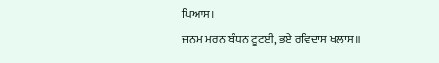ਪਿਆਸ।
ਜਨਮ ਮਰਨ ਬੰਧਨ ਟੂਟਈ, ਭਏ ਰਵਿਦਾਸ ਖਲਾਸ॥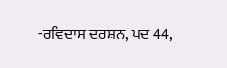-ਰਵਿਦਾਸ ਦਰਸ਼ਨ, ਪਦ 44,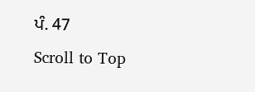ਪੰ. 47
Scroll to Top